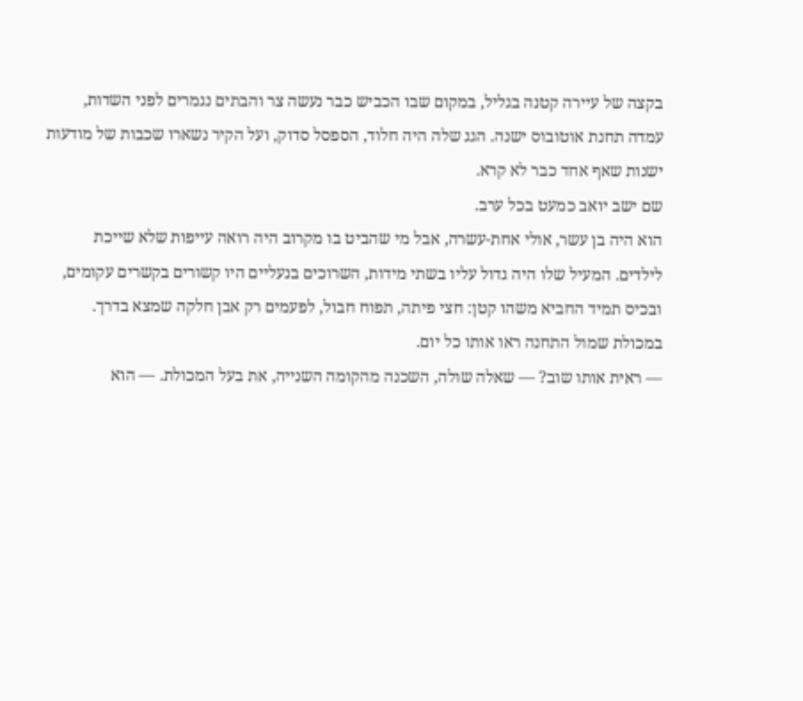בקצה של עיירה קטנה בגליל, במקום שבו הכביש כבר נעשה צר והבתים נגמרים לפני השדות, עמדה תחנת אוטובוס ישנה. הגג שלה היה חלוד, הספסל סדוק, ועל הקיר נשארו שכבות של מודעות ישנות שאף אחד כבר לא קרא.
שם ישב יואב כמעט בכל ערב.
הוא היה בן עשר, אולי אחת-עשרה, אבל מי שהביט בו מקרוב היה רואה עייפות שלא שייכת לילדים. המעיל שלו היה גדול עליו בשתי מידות, השרוכים בנעליים היו קשורים בקשרים עקומים, ובכיס תמיד החביא משהו קטן: חצי פיתה, תפוח חבול, לפעמים רק אבן חלקה שמצא בדרך.
במכולת שמול התחנה ראו אותו כל יום.
— ראית אותו שוב? — שאלה שולה, השכנה מהקומה השנייה, את בעל המכולת. — הוא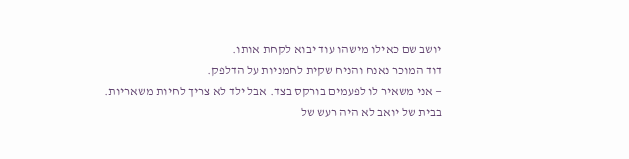יושב שם כאילו מישהו עוד יבוא לקחת אותו.
דוד המוכר נאנח והניח שקית לחמניות על הדלפק.
— אני משאיר לו לפעמים בורקס בצד. אבל ילד לא צריך לחיות משאריות.
בבית של יואב לא היה רעש של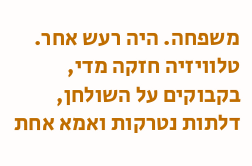משפחה. היה רעש אחר. טלוויזיה חזקה מדי, בקבוקים על השולחן, דלתות נטרקות ואמא אחת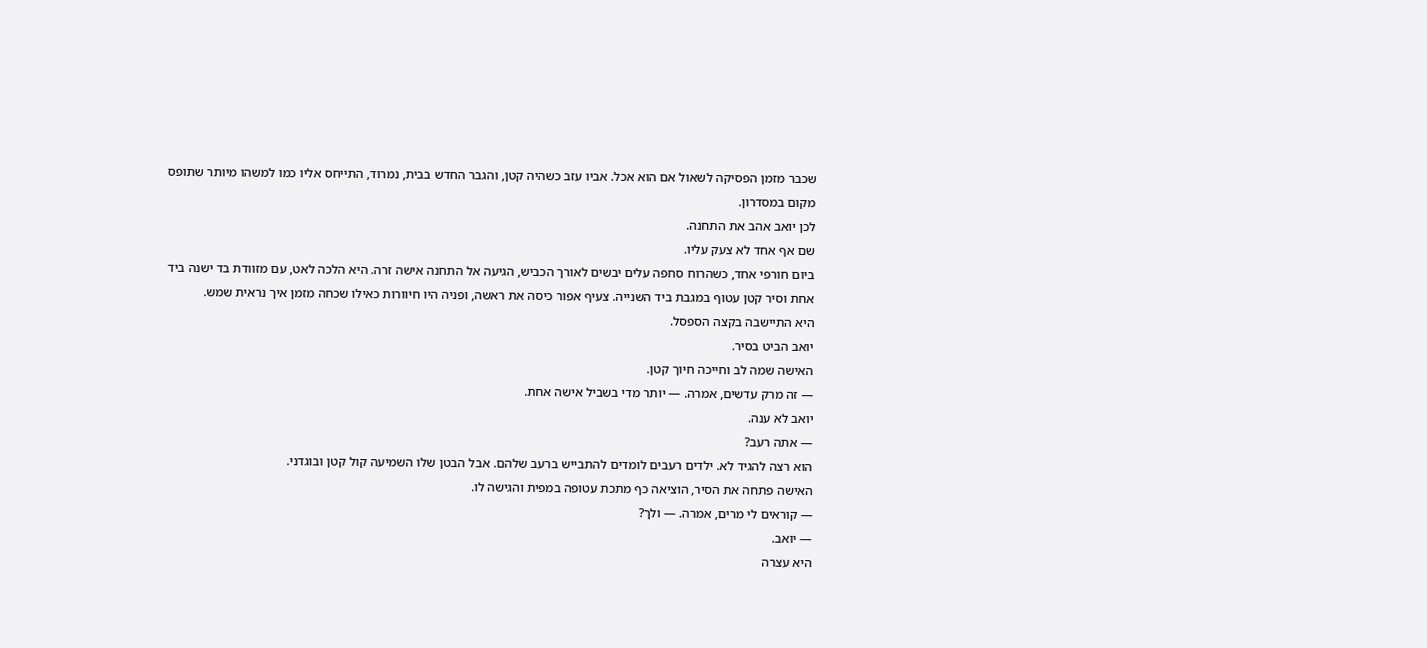שכבר מזמן הפסיקה לשאול אם הוא אכל. אביו עזב כשהיה קטן, והגבר החדש בבית, נמרוד, התייחס אליו כמו למשהו מיותר שתופס מקום במסדרון.
לכן יואב אהב את התחנה.
שם אף אחד לא צעק עליו.
ביום חורפי אחד, כשהרוח סחפה עלים יבשים לאורך הכביש, הגיעה אל התחנה אישה זרה. היא הלכה לאט, עם מזוודת בד ישנה ביד אחת וסיר קטן עטוף במגבת ביד השנייה. צעיף אפור כיסה את ראשה, ופניה היו חיוורות כאילו שכחה מזמן איך נראית שמש.
היא התיישבה בקצה הספסל.
יואב הביט בסיר.
האישה שמה לב וחייכה חיוך קטן.
— זה מרק עדשים, אמרה. — יותר מדי בשביל אישה אחת.
יואב לא ענה.
— אתה רעב?
הוא רצה להגיד לא. ילדים רעבים לומדים להתבייש ברעב שלהם. אבל הבטן שלו השמיעה קול קטן ובוגדני.
האישה פתחה את הסיר, הוציאה כף מתכת עטופה במפית והגישה לו.
— קוראים לי מרים, אמרה. — ולך?
— יואב.
היא עצרה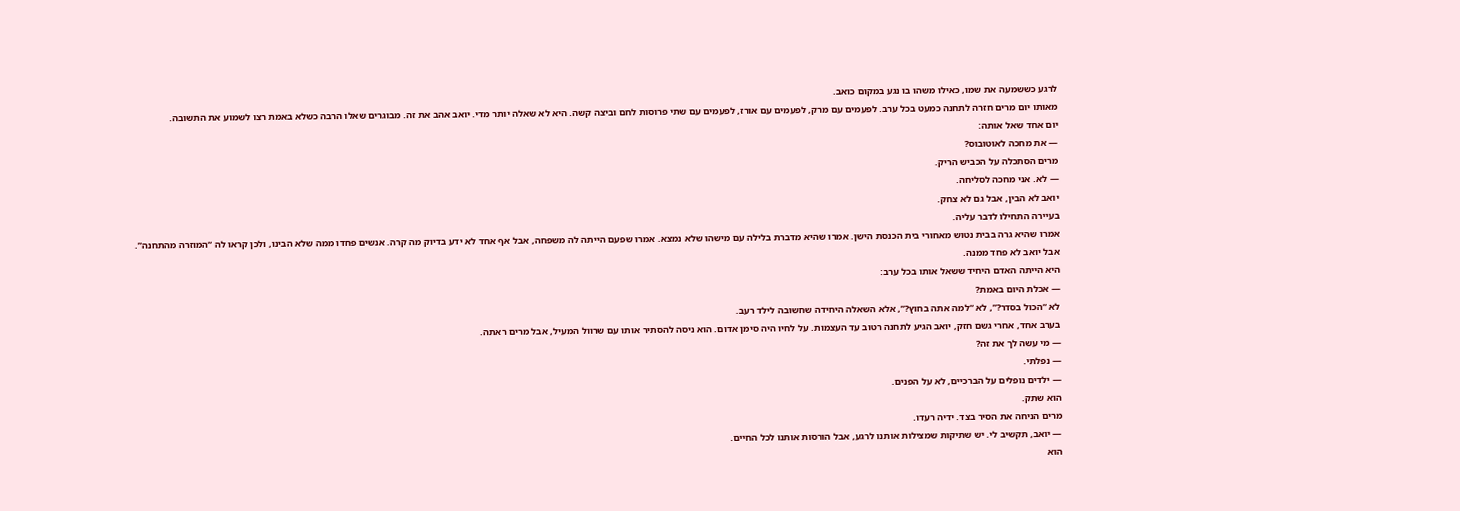לרגע כששמעה את שמו, כאילו משהו בו נגע במקום כואב.
מאותו יום מרים חזרה לתחנה כמעט בכל ערב. לפעמים עם מרק, לפעמים עם אורז, לפעמים עם שתי פרוסות לחם וביצה קשה. היא לא שאלה יותר מדי. יואב אהב את זה. מבוגרים שאלו הרבה כשלא באמת רצו לשמוע את התשובה.
יום אחד שאל אותה:
— את מחכה לאוטובוס?
מרים הסתכלה על הכביש הריק.
— לא. אני מחכה לסליחה.
יואב לא הבין, אבל גם לא צחק.
בעיירה התחילו לדבר עליה.
אמרו שהיא גרה בבית נטוש מאחורי בית הכנסת הישן. אמרו שהיא מדברת בלילה עם מישהו שלא נמצא. אמרו שפעם הייתה לה משפחה, אבל אף אחד לא ידע בדיוק מה קרה. אנשים פחדו ממה שלא הבינו, ולכן קראו לה “המוזרה מהתחנה”.
אבל יואב לא פחד ממנה.
היא הייתה האדם היחיד ששאל אותו בכל ערב:
— אכלת היום באמת?
לא “הכול בסדר?”, לא “למה אתה בחוץ?”, אלא השאלה היחידה שחשובה לילד רעב.
בערב אחד, אחרי גשם חזק, יואב הגיע לתחנה רטוב עד העצמות. על לחיו היה סימן אדום. הוא ניסה להסתיר אותו עם שרוול המעיל, אבל מרים ראתה.
— מי עשה לך את זה?
— נפלתי.
— ילדים נופלים על הברכיים, לא על הפנים.
הוא שתק.
מרים הניחה את הסיר בצד. ידיה רעדו.
— יואב, תקשיב לי. יש שתיקות שמצילות אותנו לרגע, אבל הורסות אותנו לכל החיים.
הוא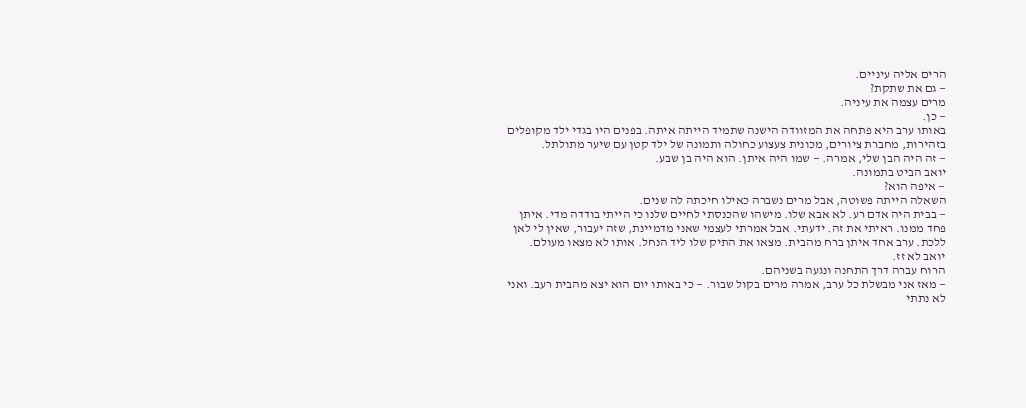הרים אליה עיניים.
— גם את שתקת?
מרים עצמה את עיניה.
— כן.
באותו ערב היא פתחה את המזוודה הישנה שתמיד הייתה איתה. בפנים היו בגדי ילד מקופלים בזהירות, מחברת ציורים, מכונית צעצוע כחולה ותמונה של ילד קטן עם שיער מתולתל.
— זה היה הבן שלי, אמרה. — שמו היה איתן. הוא היה בן שבע.
יואב הביט בתמונה.
— איפה הוא?
השאלה הייתה פשוטה, אבל מרים נשברה כאילו חיכתה לה שנים.
— בבית היה אדם רע. לא אבא שלו. מישהו שהכנסתי לחיים שלנו כי הייתי בודדה מדי. איתן פחד ממנו. ראיתי את זה. ידעתי. אבל אמרתי לעצמי שאני מדמיינת, שזה יעבור, שאין לי לאן ללכת. ערב אחד איתן ברח מהבית. מצאו את התיק שלו ליד הנחל. אותו לא מצאו מעולם.
יואב לא זז.
הרוח עברה דרך התחנה ונגעה בשניהם.
— מאז אני מבשלת כל ערב, אמרה מרים בקול שבור. — כי באותו יום הוא יצא מהבית רעב. ואני לא נתתי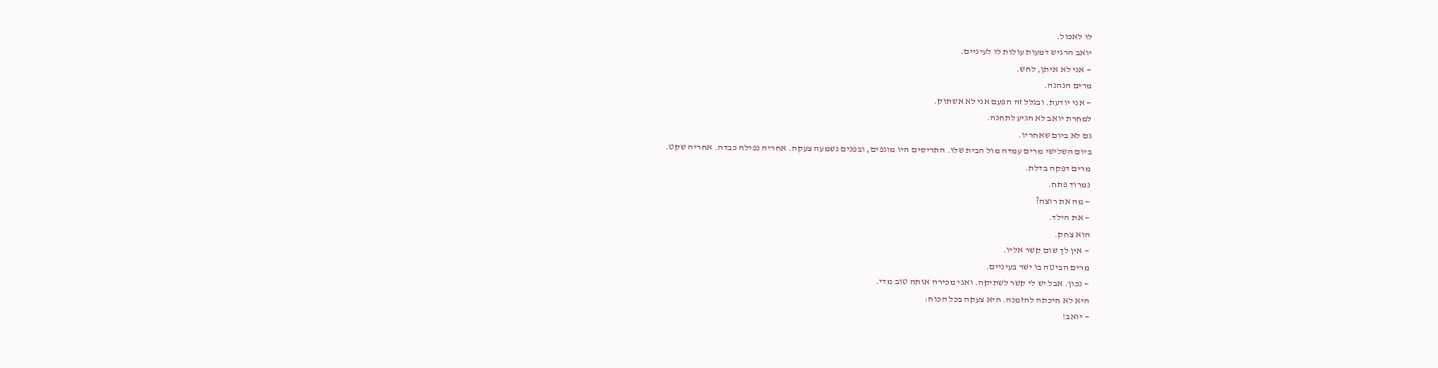לו לאכול.
יואב הרגיש דמעות עולות לו לעיניים.
— אני לא איתן, לחש.
מרים הנהנה.
— אני יודעת. ובגלל זה הפעם אני לא אשתוק.
למחרת יואב לא הגיע לתחנה.
גם לא ביום שאחריו.
ביום השלישי מרים עמדה מול הבית שלו. התריסים היו מוגפים, ובפנים נשמעה צעקה. אחריה נפילה כבדה. אחריה שקט.
מרים דפקה בדלת.
נמרוד פתח.
— מה את רוצה?
— את הילד.
הוא צחק.
— אין לך שום קשר אליו.
מרים הביטה בו ישר בעיניים.
— נכון. אבל יש לי קשר לשתיקה. ואני מכירה אותה טוב מדי.
היא לא חיכתה להזמנה. היא צעקה בכל הכוח:
— יואב!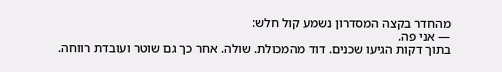מהחדר בקצה המסדרון נשמע קול חלש:
— אני פה.
בתוך דקות הגיעו שכנים. דוד מהמכולת. שולה. אחר כך גם שוטר ועובדת רווחה.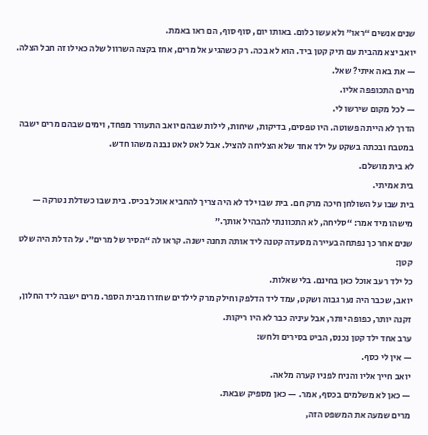שנים אנשים “ראו” ולא עשו כלום. באותו יום, סוף סוף, הם ראו באמת.
יואב יצא מהבית עם תיק קטן ביד. הוא לא בכה. רק כשהגיע אל מרים, אחז בקצה השרוול שלה כאילו זה חבל הצלה.
— את באה איתי? שאל.
מרים התכופפה אליו.
— לכל מקום שירשו לי.
הדרך לא הייתה פשוטה. היו טפסים, בדיקות, שיחות, לילות שבהם יואב התעורר מפחד, וימים שבהם מרים ישבה במטבח ובכתה בשקט על ילד אחד שלא הצליחה להציל. אבל לאט לאט נבנה משהו חדש.
לא בית מושלם.
בית אמיתי.
בית שבו על השולחן חיכה מרק חם. בית שבו ילד לא היה צריך להחביא אוכל בכיס. בית שבו כשדלת נטרקה — מישהו מיד אמר: “סליחה, לא התכוונתי להבהיל אותך.”
שנים אחר כך נפתחה בעיירה מסעדה קטנה ליד אותה תחנה ישנה. קראו לה “הסיר של מרים”. על הדלת היה שלט קטן:
כל ילד רעב אוכל כאן בחינם. בלי שאלות.
יואב, שכבר היה נער גבוה ושקט, עמד ליד הדלפק וחילק מרק לילדים שחזרו מבית הספר. מרים ישבה ליד החלון, זקנה יותר, כפופה יותר, אבל עיניה כבר לא היו ריקות.
ערב אחד ילד קטן נכנס, הביט בסירים ולחש:
— אין לי כסף.
יואב חייך אליו והניח לפניו קערה מלאה.
— כאן לא משלמים בכסף, אמר. — כאן מספיק שבאת.
מרים שמעה את המשפט הזה,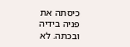כיסתה את פניה בידיה ובכתה. לא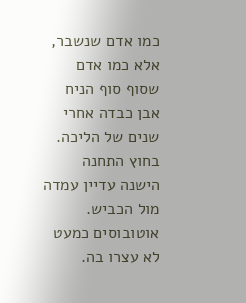כמו אדם שנשבר, אלא כמו אדם שסוף סוף הניח אבן כבדה אחרי שנים של הליכה.
בחוץ התחנה הישנה עדיין עמדה מול הכביש. אוטובוסים כמעט לא עצרו בה.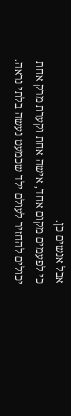אבל אנשים כן.
כי לפעמים מקום אחד, אישה אחת וקערת מרק אחת יכולים להחזיר לעולם ילד שכמעט נעשה בלתי נראה.